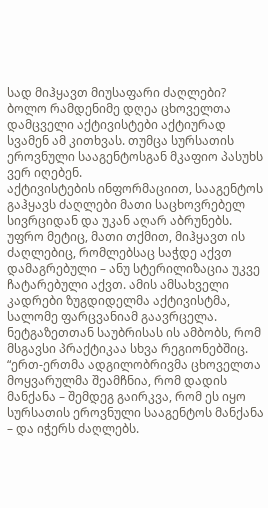სად მიჰყავთ მიუსაფარი ძაღლები? ბოლო რამდენიმე დღეა ცხოველთა დამცველი აქტივისტები აქტიურად სვამენ ამ კითხვას. თუმცა სურსათის ეროვნული სააგენტოსგან მკაფიო პასუხს ვერ იღებენ.
აქტივისტების ინფორმაციით, სააგენტოს გაჰყავს ძაღლები მათი საცხოვრებელ სივრციდან და უკან აღარ აბრუნებს. უფრო მეტიც, მათი თქმით, მიჰყავთ ის ძაღლებიც, რომლებსაც საჭდე აქვთ დამაგრებული – ანუ სტერილიზაცია უკვე ჩატარებული აქვთ. ამის ამსახველი კადრები ზუგდიდელმა აქტივისტმა, სალომე ფარცვანიამ გაავრცელა. ნეტგაზეთთან საუბრისას ის ამბობს, რომ მსგავსი პრაქტიკაა სხვა რეგიონებშიც.
“ერთ-ერთმა ადგილობრივმა ცხოველთა მოყვარულმა შეამჩნია, რომ დადის მანქანა – შემდეგ გაირკვა, რომ ეს იყო სურსათის ეროვნული სააგენტოს მანქანა – და იჭერს ძაღლებს.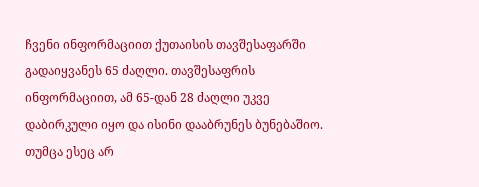ჩვენი ინფორმაციით ქუთაისის თავშესაფარში გადაიყვანეს 65 ძაღლი. თავშესაფრის ინფორმაციით, ამ 65-დან 28 ძაღლი უკვე დაბირკული იყო და ისინი დააბრუნეს ბუნებაშიო. თუმცა ესეც არ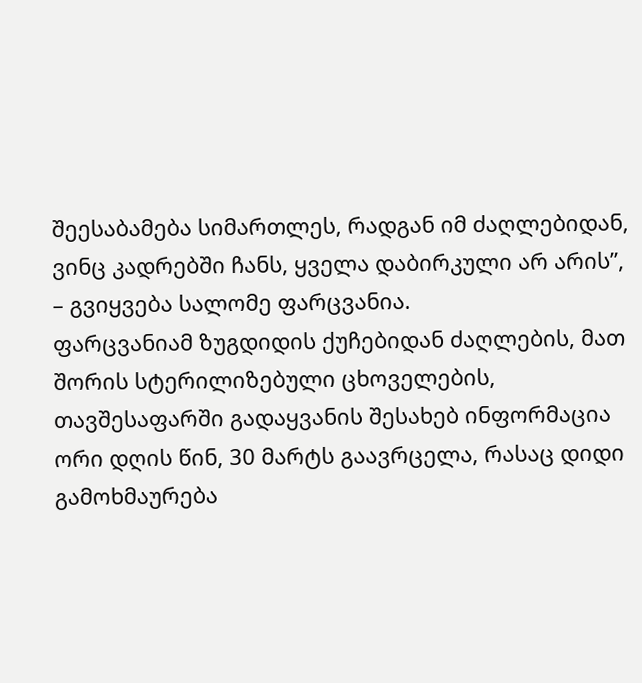შეესაბამება სიმართლეს, რადგან იმ ძაღლებიდან, ვინც კადრებში ჩანს, ყველა დაბირკული არ არის”, – გვიყვება სალომე ფარცვანია.
ფარცვანიამ ზუგდიდის ქუჩებიდან ძაღლების, მათ შორის სტერილიზებული ცხოველების, თავშესაფარში გადაყვანის შესახებ ინფორმაცია ორი დღის წინ, 30 მარტს გაავრცელა, რასაც დიდი გამოხმაურება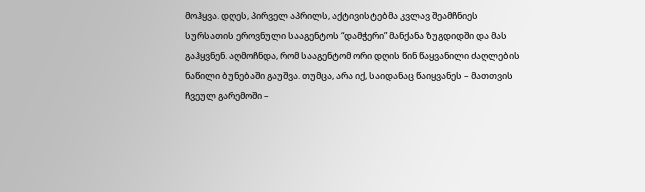მოჰყვა. დღეს, პირველ აპრილს, აქტივისტებმა კვლავ შეამჩნიეს სურსათის ეროვნული სააგენტოს “დამჭერი” მანქანა ზუგდიდში და მას გაჰყვნენ. აღმოჩნდა, რომ სააგენტომ ორი დღის წინ წაყვანილი ძაღლების ნაწილი ბუნებაში გაუშვა. თუმცა, არა იქ, საიდანაც წაიყვანეს – მათთვის ჩვეულ გარემოში –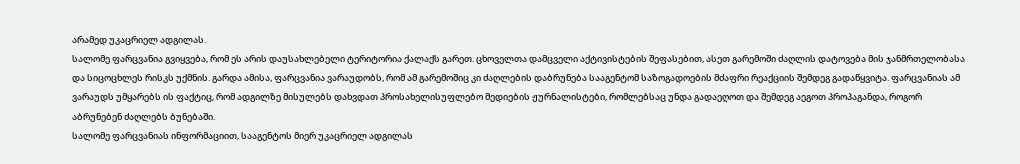არამედ უკაცრიელ ადგილას.
სალომე ფარცვანია გვიყვება, რომ ეს არის დაუსახლებელი ტერიტორია ქალაქს გარეთ. ცხოველთა დამცველი აქტივისტების შეფასებით, ასეთ გარემოში ძაღლის დატოვება მის ჯანმრთელობასა და სიცოცხლეს რისკს უქმნის. გარდა ამისა, ფარცვანია ვარაუდობს, რომ ამ გარემოშიც კი ძაღლების დაბრუნება სააგენტომ საზოგადოების მძაფრი რეაქციის შემდეგ გადაწყვიტა. ფარცვანიას ამ ვარაუდს უმყარებს ის ფაქტიც, რომ ადგილზე მისულებს დახვდათ პროსახელისუფლებო მედიების ჟურნალისტები, რომლებსაც უნდა გადაეღოთ და შემდეგ აეგოთ პროპაგანდა, როგორ აბრუნებენ ძაღლებს ბუნებაში.
სალომე ფარცვანიას ინფორმაციით, სააგენტოს მიერ უკაცრიელ ადგილას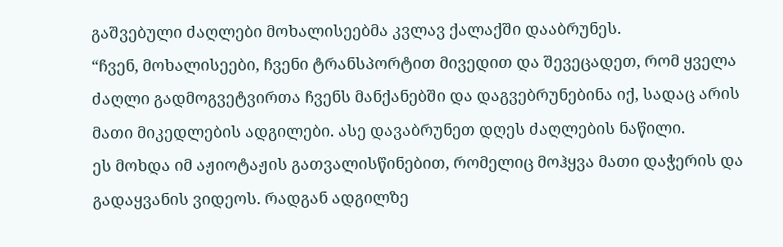გაშვებული ძაღლები მოხალისეებმა კვლავ ქალაქში დააბრუნეს.
“ჩვენ, მოხალისეები, ჩვენი ტრანსპორტით მივედით და შევეცადეთ, რომ ყველა ძაღლი გადმოგვეტვირთა ჩვენს მანქანებში და დაგვებრუნებინა იქ, სადაც არის მათი მიკედლების ადგილები. ასე დავაბრუნეთ დღეს ძაღლების ნაწილი.
ეს მოხდა იმ აჟიოტაჟის გათვალისწინებით, რომელიც მოჰყვა მათი დაჭერის და გადაყვანის ვიდეოს. რადგან ადგილზე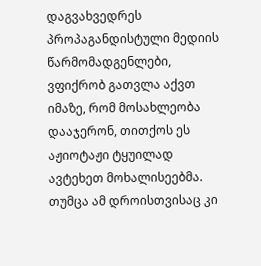დაგვახვედრეს პროპაგანდისტული მედიის წარმომადგენლები, ვფიქრობ გათვლა აქვთ იმაზე, რომ მოსახლეობა დააჯერონ, თითქოს ეს აჟიოტაჟი ტყუილად ავტეხეთ მოხალისეებმა.
თუმცა ამ დროისთვისაც კი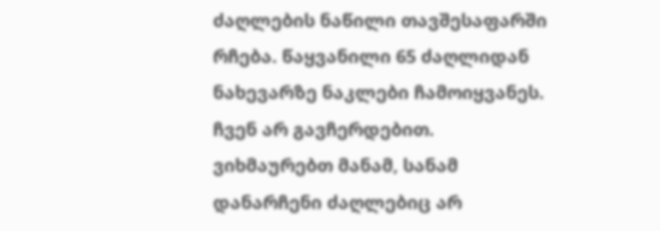ძაღლების ნაწილი თავშესაფარში რჩება. წაყვანილი 65 ძაღლიდან ნახევარზე ნაკლები ჩამოიყვანეს. ჩვენ არ გავჩერდებით. ვიხმაურებთ მანამ, სანამ დანარჩენი ძაღლებიც არ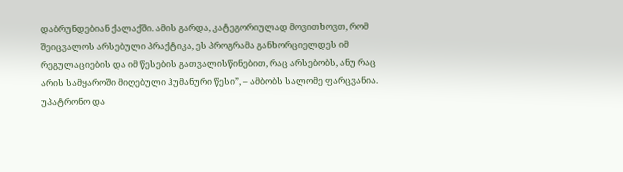დაბრუნდებიან ქალაქში. ამის გარდა, კატეგორიულად მოვითხოვთ, რომ შეიცვალოს არსებული პრაქტიკა, ეს პროგრამა განხორციელდეს იმ რეგულაციების და იმ წესების გათვალისწინებით, რაც არსებობს, ანუ რაც არის სამყაროში მიღებული ჰუმანური წესი”, – ამბობს სალომე ფარცვანია.
უპატრონო და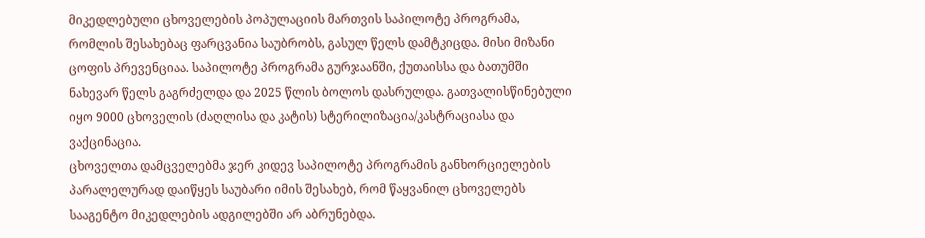მიკედლებული ცხოველების პოპულაციის მართვის საპილოტე პროგრამა, რომლის შესახებაც ფარცვანია საუბრობს, გასულ წელს დამტკიცდა. მისი მიზანი ცოფის პრევენციაა. საპილოტე პროგრამა გურჯაანში, ქუთაისსა და ბათუმში ნახევარ წელს გაგრძელდა და 2025 წლის ბოლოს დასრულდა. გათვალისწინებული იყო 9000 ცხოველის (ძაღლისა და კატის) სტერილიზაცია/კასტრაციასა და ვაქცინაცია.
ცხოველთა დამცველებმა ჯერ კიდევ საპილოტე პროგრამის განხორციელების პარალელურად დაიწყეს საუბარი იმის შესახებ, რომ წაყვანილ ცხოველებს სააგენტო მიკედლების ადგილებში არ აბრუნებდა.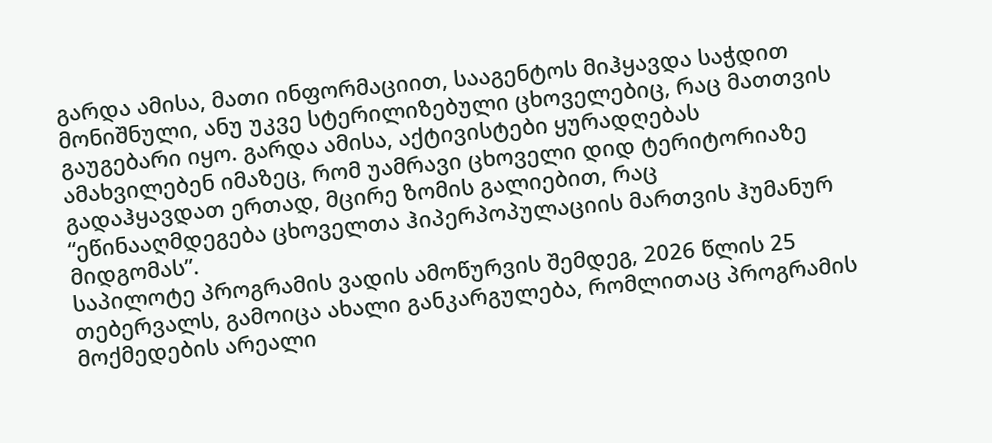გარდა ამისა, მათი ინფორმაციით, სააგენტოს მიჰყავდა საჭდით მონიშნული, ანუ უკვე სტერილიზებული ცხოველებიც, რაც მათთვის გაუგებარი იყო. გარდა ამისა, აქტივისტები ყურადღებას ამახვილებენ იმაზეც, რომ უამრავი ცხოველი დიდ ტერიტორიაზე გადაჰყავდათ ერთად, მცირე ზომის გალიებით, რაც “ეწინააღმდეგება ცხოველთა ჰიპერპოპულაციის მართვის ჰუმანურ მიდგომას”.
საპილოტე პროგრამის ვადის ამოწურვის შემდეგ, 2026 წლის 25 თებერვალს, გამოიცა ახალი განკარგულება, რომლითაც პროგრამის მოქმედების არეალი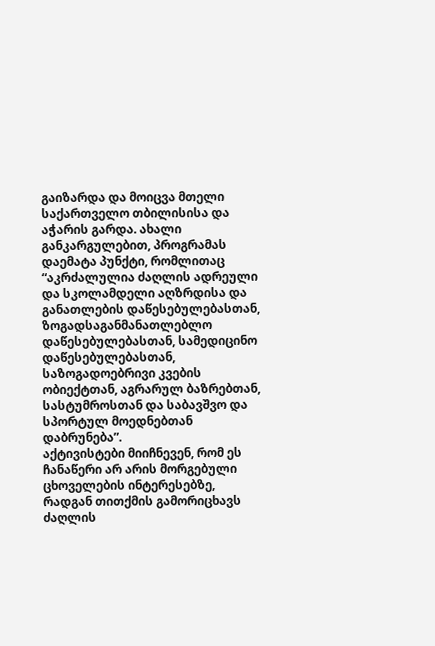გაიზარდა და მოიცვა მთელი საქართველო თბილისისა და აჭარის გარდა. ახალი განკარგულებით, პროგრამას დაემატა პუნქტი, რომლითაც “აკრძალულია ძაღლის ადრეული და სკოლამდელი აღზრდისა და განათლების დაწესებულებასთან, ზოგადსაგანმანათლებლო დაწესებულებასთან, სამედიცინო დაწესებულებასთან, საზოგადოებრივი კვების ობიექტთან, აგრარულ ბაზრებთან, სასტუმროსთან და საბავშვო და სპორტულ მოედნებთან დაბრუნება”.
აქტივისტები მიიჩნევენ, რომ ეს ჩანაწერი არ არის მორგებული ცხოველების ინტერესებზე, რადგან თითქმის გამორიცხავს ძაღლის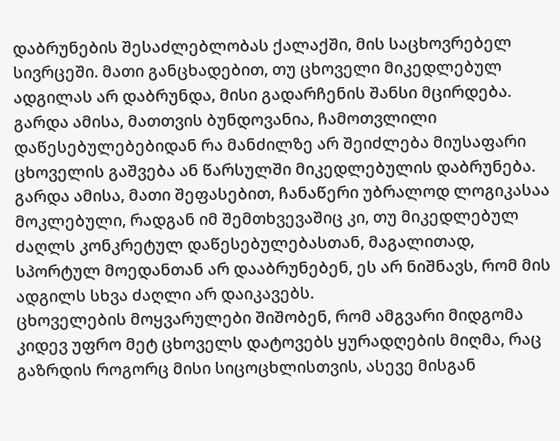დაბრუნების შესაძლებლობას ქალაქში, მის საცხოვრებელ სივრცეში. მათი განცხადებით, თუ ცხოველი მიკედლებულ ადგილას არ დაბრუნდა, მისი გადარჩენის შანსი მცირდება. გარდა ამისა, მათთვის ბუნდოვანია, ჩამოთვლილი დაწესებულებებიდან რა მანძილზე არ შეიძლება მიუსაფარი ცხოველის გაშვება ან წარსულში მიკედლებულის დაბრუნება. გარდა ამისა, მათი შეფასებით, ჩანაწერი უბრალოდ ლოგიკასაა მოკლებული, რადგან იმ შემთხვევაშიც კი, თუ მიკედლებულ ძაღლს კონკრეტულ დაწესებულებასთან, მაგალითად, სპორტულ მოედანთან არ დააბრუნებენ, ეს არ ნიშნავს, რომ მის ადგილს სხვა ძაღლი არ დაიკავებს.
ცხოველების მოყვარულები შიშობენ, რომ ამგვარი მიდგომა კიდევ უფრო მეტ ცხოველს დატოვებს ყურადღების მიღმა, რაც გაზრდის როგორც მისი სიცოცხლისთვის, ასევე მისგან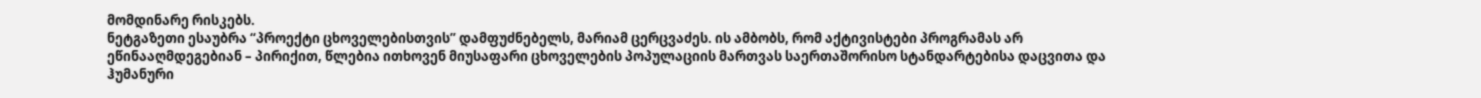მომდინარე რისკებს.
ნეტგაზეთი ესაუბრა “პროექტი ცხოველებისთვის” დამფუძნებელს, მარიამ ცერცვაძეს. ის ამბობს, რომ აქტივისტები პროგრამას არ ეწინააღმდეგებიან – პირიქით, წლებია ითხოვენ მიუსაფარი ცხოველების პოპულაციის მართვას საერთაშორისო სტანდარტებისა დაცვითა და ჰუმანური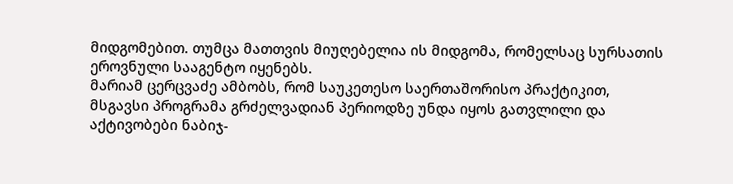მიდგომებით. თუმცა მათთვის მიუღებელია ის მიდგომა, რომელსაც სურსათის ეროვნული სააგენტო იყენებს.
მარიამ ცერცვაძე ამბობს, რომ საუკეთესო საერთაშორისო პრაქტიკით, მსგავსი პროგრამა გრძელვადიან პერიოდზე უნდა იყოს გათვლილი და აქტივობები ნაბიჯ-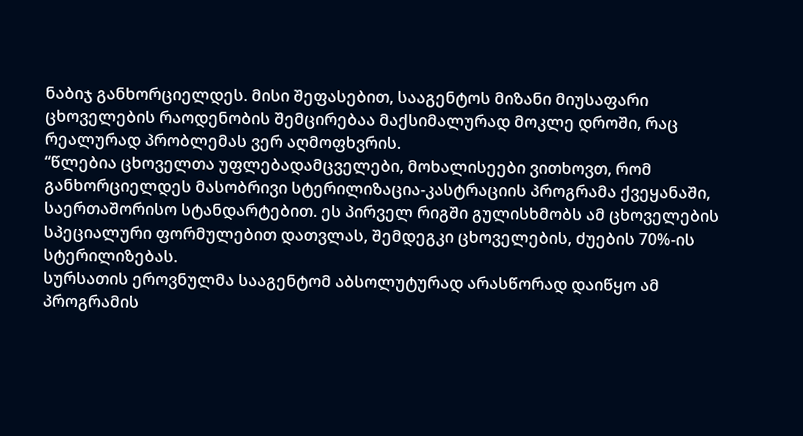ნაბიჯ განხორციელდეს. მისი შეფასებით, სააგენტოს მიზანი მიუსაფარი ცხოველების რაოდენობის შემცირებაა მაქსიმალურად მოკლე დროში, რაც რეალურად პრობლემას ვერ აღმოფხვრის.
“წლებია ცხოველთა უფლებადამცველები, მოხალისეები ვითხოვთ, რომ განხორციელდეს მასობრივი სტერილიზაცია-კასტრაციის პროგრამა ქვეყანაში, საერთაშორისო სტანდარტებით. ეს პირველ რიგში გულისხმობს ამ ცხოველების სპეციალური ფორმულებით დათვლას, შემდეგკი ცხოველების, ძუების 70%-ის სტერილიზებას.
სურსათის ეროვნულმა სააგენტომ აბსოლუტურად არასწორად დაიწყო ამ პროგრამის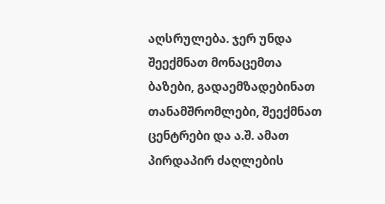აღსრულება. ჯერ უნდა შეექმნათ მონაცემთა ბაზები, გადაემზადებინათ თანამშრომლები, შეექმნათ ცენტრები და ა.შ. ამათ პირდაპირ ძაღლების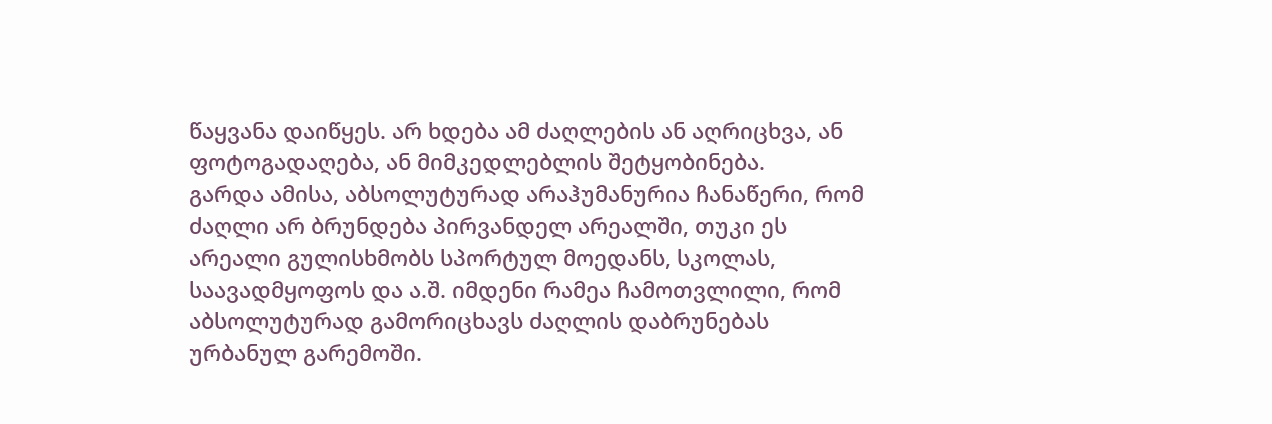წაყვანა დაიწყეს. არ ხდება ამ ძაღლების ან აღრიცხვა, ან ფოტოგადაღება, ან მიმკედლებლის შეტყობინება.
გარდა ამისა, აბსოლუტურად არაჰუმანურია ჩანაწერი, რომ ძაღლი არ ბრუნდება პირვანდელ არეალში, თუკი ეს არეალი გულისხმობს სპორტულ მოედანს, სკოლას, საავადმყოფოს და ა.შ. იმდენი რამეა ჩამოთვლილი, რომ აბსოლუტურად გამორიცხავს ძაღლის დაბრუნებას ურბანულ გარემოში.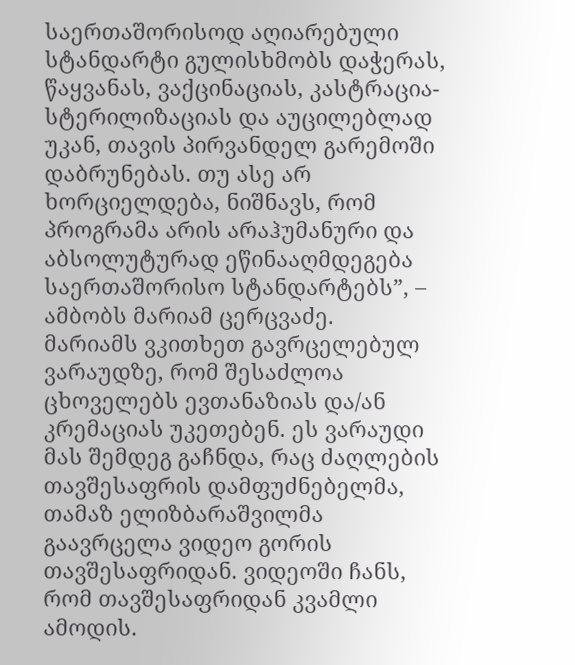საერთაშორისოდ აღიარებული სტანდარტი გულისხმობს დაჭერას, წაყვანას, ვაქცინაციას, კასტრაცია-სტერილიზაციას და აუცილებლად უკან, თავის პირვანდელ გარემოში დაბრუნებას. თუ ასე არ ხორციელდება, ნიშნავს, რომ პროგრამა არის არაჰუმანური და აბსოლუტურად ეწინააღმდეგება საერთაშორისო სტანდარტებს”, – ამბობს მარიამ ცერცვაძე.
მარიამს ვკითხეთ გავრცელებულ ვარაუდზე, რომ შესაძლოა ცხოველებს ევთანაზიას და/ან კრემაციას უკეთებენ. ეს ვარაუდი მას შემდეგ გაჩნდა, რაც ძაღლების თავშესაფრის დამფუძნებელმა, თამაზ ელიზბარაშვილმა გაავრცელა ვიდეო გორის თავშესაფრიდან. ვიდეოში ჩანს, რომ თავშესაფრიდან კვამლი ამოდის.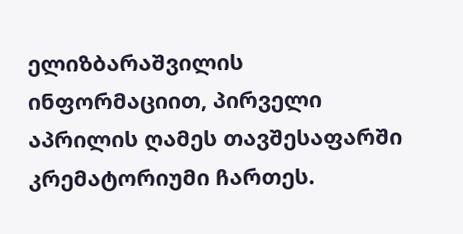ელიზბარაშვილის ინფორმაციით, პირველი აპრილის ღამეს თავშესაფარში კრემატორიუმი ჩართეს.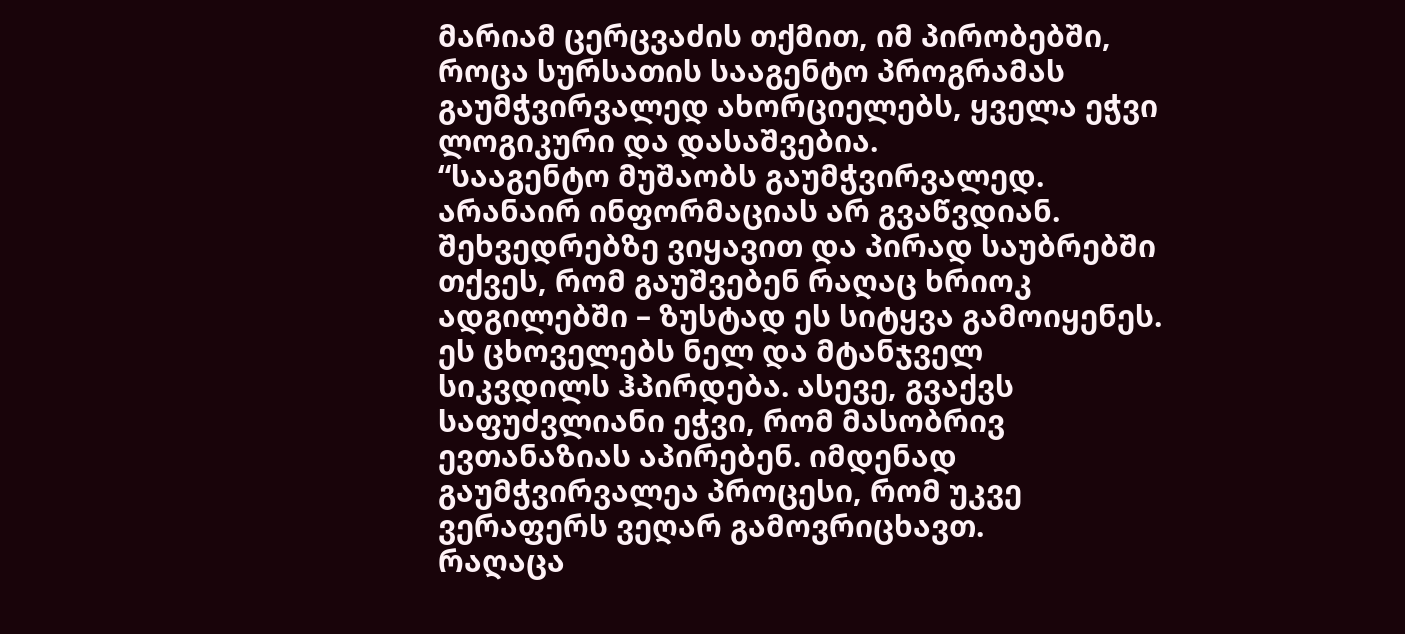მარიამ ცერცვაძის თქმით, იმ პირობებში, როცა სურსათის სააგენტო პროგრამას გაუმჭვირვალედ ახორციელებს, ყველა ეჭვი ლოგიკური და დასაშვებია.
“სააგენტო მუშაობს გაუმჭვირვალედ. არანაირ ინფორმაციას არ გვაწვდიან. შეხვედრებზე ვიყავით და პირად საუბრებში თქვეს, რომ გაუშვებენ რაღაც ხრიოკ ადგილებში – ზუსტად ეს სიტყვა გამოიყენეს. ეს ცხოველებს ნელ და მტანჯველ სიკვდილს ჰპირდება. ასევე, გვაქვს საფუძვლიანი ეჭვი, რომ მასობრივ ევთანაზიას აპირებენ. იმდენად გაუმჭვირვალეა პროცესი, რომ უკვე ვერაფერს ვეღარ გამოვრიცხავთ.
რაღაცა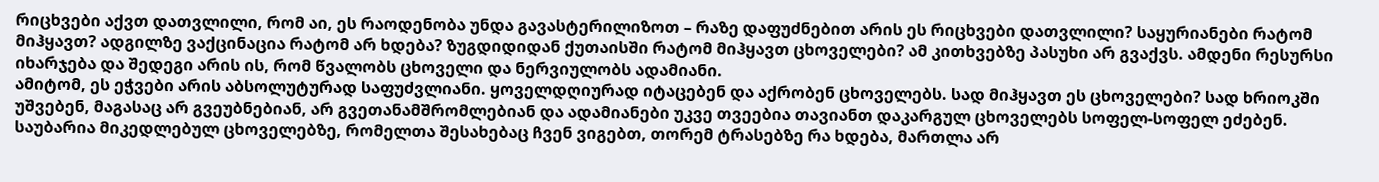რიცხვები აქვთ დათვლილი, რომ აი, ეს რაოდენობა უნდა გავასტერილიზოთ – რაზე დაფუძნებით არის ეს რიცხვები დათვლილი? საყურიანები რატომ მიჰყავთ? ადგილზე ვაქცინაცია რატომ არ ხდება? ზუგდიდიდან ქუთაისში რატომ მიჰყავთ ცხოველები? ამ კითხვებზე პასუხი არ გვაქვს. ამდენი რესურსი იხარჯება და შედეგი არის ის, რომ წვალობს ცხოველი და ნერვიულობს ადამიანი.
ამიტომ, ეს ეჭვები არის აბსოლუტურად საფუძვლიანი. ყოველდღიურად იტაცებენ და აქრობენ ცხოველებს. სად მიჰყავთ ეს ცხოველები? სად ხრიოკში უშვებენ, მაგასაც არ გვეუბნებიან, არ გვეთანამშრომლებიან და ადამიანები უკვე თვეებია თავიანთ დაკარგულ ცხოველებს სოფელ-სოფელ ეძებენ. საუბარია მიკედლებულ ცხოველებზე, რომელთა შესახებაც ჩვენ ვიგებთ, თორემ ტრასებზე რა ხდება, მართლა არ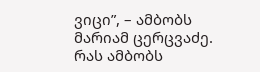ვიცი”, – ამბობს მარიამ ცერცვაძე.
რას ამბობს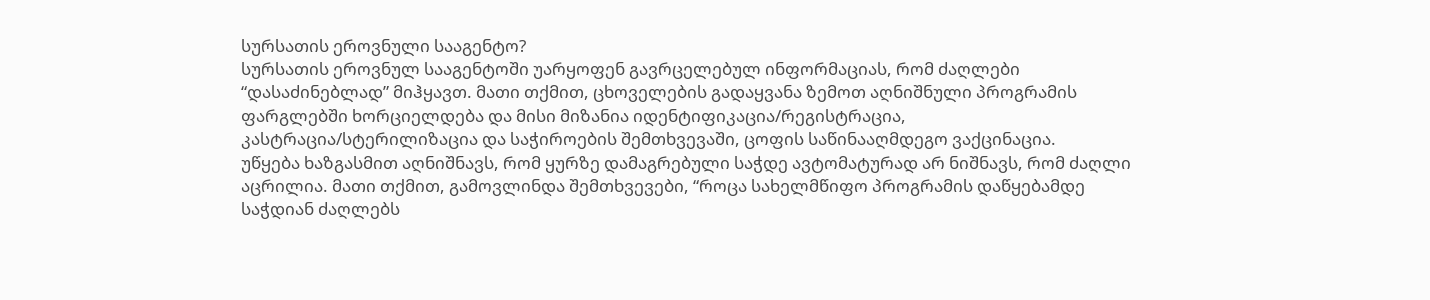სურსათის ეროვნული სააგენტო?
სურსათის ეროვნულ სააგენტოში უარყოფენ გავრცელებულ ინფორმაციას, რომ ძაღლები “დასაძინებლად” მიჰყავთ. მათი თქმით, ცხოველების გადაყვანა ზემოთ აღნიშნული პროგრამის ფარგლებში ხორციელდება და მისი მიზანია იდენტიფიკაცია/რეგისტრაცია, კასტრაცია/სტერილიზაცია და საჭიროების შემთხვევაში, ცოფის საწინააღმდეგო ვაქცინაცია.
უწყება ხაზგასმით აღნიშნავს, რომ ყურზე დამაგრებული საჭდე ავტომატურად არ ნიშნავს, რომ ძაღლი აცრილია. მათი თქმით, გამოვლინდა შემთხვევები, “როცა სახელმწიფო პროგრამის დაწყებამდე საჭდიან ძაღლებს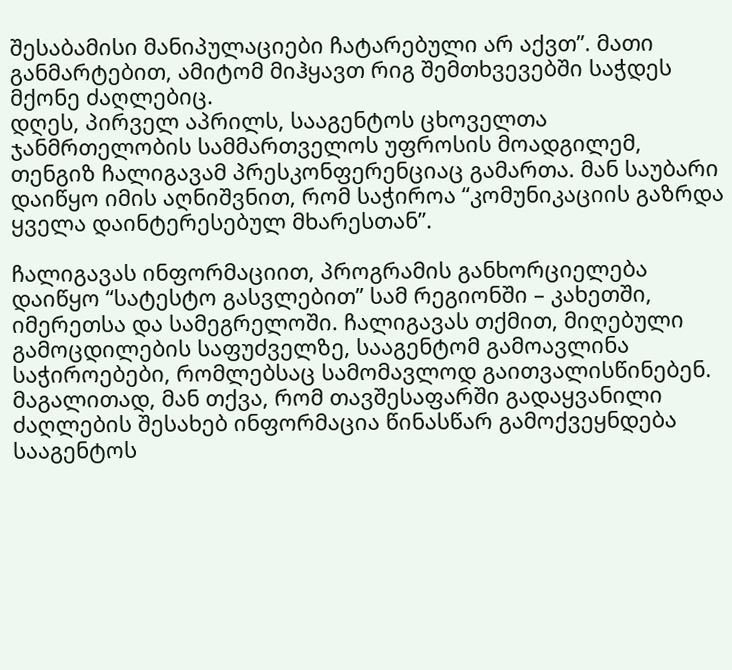შესაბამისი მანიპულაციები ჩატარებული არ აქვთ”. მათი განმარტებით, ამიტომ მიჰყავთ რიგ შემთხვევებში საჭდეს მქონე ძაღლებიც.
დღეს, პირველ აპრილს, სააგენტოს ცხოველთა ჯანმრთელობის სამმართველოს უფროსის მოადგილემ, თენგიზ ჩალიგავამ პრესკონფერენციაც გამართა. მან საუბარი დაიწყო იმის აღნიშვნით, რომ საჭიროა “კომუნიკაციის გაზრდა ყველა დაინტერესებულ მხარესთან”.

ჩალიგავას ინფორმაციით, პროგრამის განხორციელება დაიწყო “სატესტო გასვლებით” სამ რეგიონში – კახეთში, იმერეთსა და სამეგრელოში. ჩალიგავას თქმით, მიღებული გამოცდილების საფუძველზე, სააგენტომ გამოავლინა საჭიროებები, რომლებსაც სამომავლოდ გაითვალისწინებენ.
მაგალითად, მან თქვა, რომ თავშესაფარში გადაყვანილი ძაღლების შესახებ ინფორმაცია წინასწარ გამოქვეყნდება სააგენტოს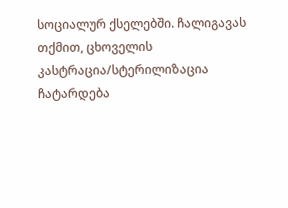სოციალურ ქსელებში. ჩალიგავას თქმით, ცხოველის კასტრაცია/სტერილიზაცია ჩატარდება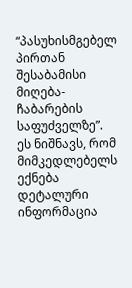“პასუხისმგებელ პირთან შესაბამისი მიღება-ჩაბარების საფუძველზე”. ეს ნიშნავს, რომ მიმკედლებელს ექნება დეტალური ინფორმაცია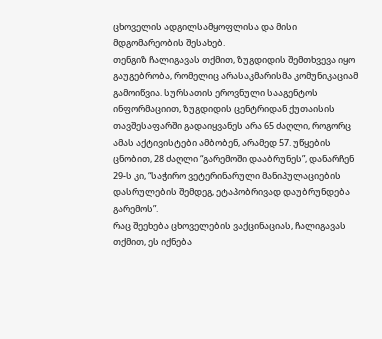ცხოველის ადგილსამყოფლისა და მისი მდგომარეობის შესახებ.
თენგიზ ჩალიგავას თქმით, ზუგდიდის შემთხვევა იყო გაუგებრობა, რომელიც არასაკმარისმა კომუნიკაციამ გამოიწვია. სურსათის ეროვნული სააგენტოს ინფორმაციით, ზუგდიდის ცენტრიდან ქუთაისის თავშესაფარში გადაიყვანეს არა 65 ძაღლი, როგორც ამას აქტივისტები ამბობენ, არამედ 57. უწყების ცნობით, 28 ძაღლი “გარემოში დააბრუნეს”, დანარჩენ 29-ს კი, “საჭირო ვეტერინარული მანიპულაციების დასრულების შემდეგ, ეტაპობრივად დაუბრუნდება გარემოს”.
რაც შეეხება ცხოველების ვაქცინაციას, ჩალიგავას თქმით, ეს იქნება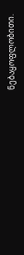ნებაყოფლობითი.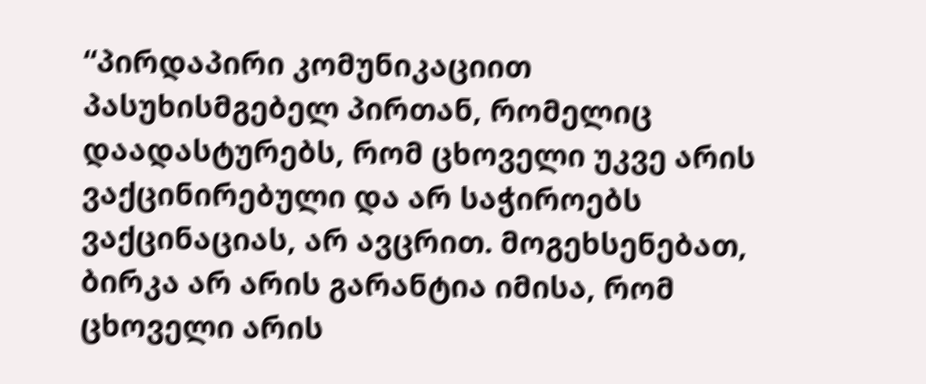“პირდაპირი კომუნიკაციით პასუხისმგებელ პირთან, რომელიც დაადასტურებს, რომ ცხოველი უკვე არის ვაქცინირებული და არ საჭიროებს ვაქცინაციას, არ ავცრით. მოგეხსენებათ, ბირკა არ არის გარანტია იმისა, რომ ცხოველი არის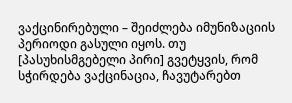ვაქცინირებული – შეიძლება იმუნიზაციის პერიოდი გასული იყოს. თუ [პასუხისმგებელი პირი] გვეტყვის, რომ სჭირდება ვაქცინაცია, ჩავუტარებთ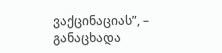ვაქცინაციას”, – განაცხადა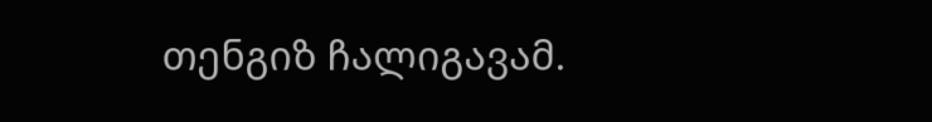თენგიზ ჩალიგავამ.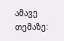ამავე თემაზე: